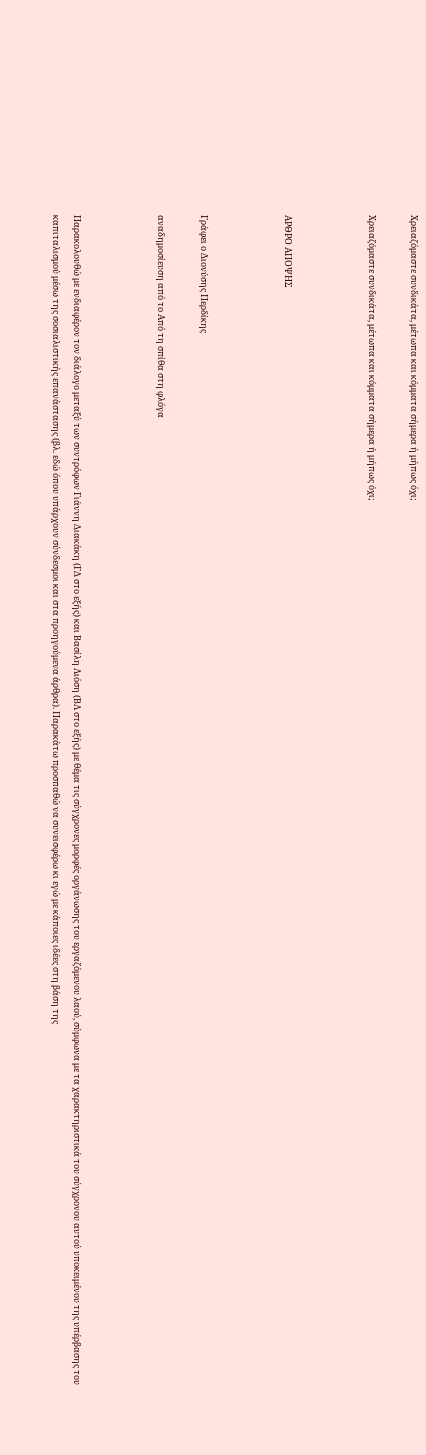Χρειαζόμαστε συνδικάτα, μέτωπα και κόμματα σήμερα ή μήπως όχι;

Χρειαζόμαστε συνδικάτα, μέτωπα και κόμματα σήμερα ή μήπως όχι;



ΑΡΘΡΟ ΑΠΟΨΗΣ



Γράφει ο Διονύσης Περδίκης

αναδημοσίευση από το Από τη σπίθα στη φλόγα



Παρακολουθώ με ενδιαφέρον τον διάλογο μεταξύ των συντρόφων Γιάννη Διακάκη (ΓΔ στο εξής) και Βασίλη Λιόση (ΒΛ στο εξής) με θέμα τις σύγχρονες μορφές οργάνωσης του εργαζόμενου λαού, σύμφωνα με τα χαρακτηριστικά του σύγχρονου αυτού υποκειμένου της υπέρβασης του καπιταλισμού μέσω της σοσιαλιστικής επανάστασης (βλ. εδώ όπου υπάρχουν σύνδεσμοι και στα προηγούμενα άρθρα). Παρακάτω προσπαθώ να συνεισφέρω κι εγώ με κάποιες ιδέες στη βάση της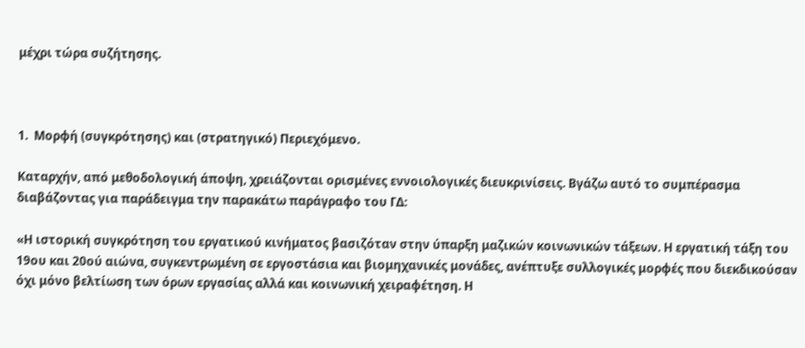μέχρι τώρα συζήτησης.



1.  Μορφή (συγκρότησης) και (στρατηγικό) Περιεχόμενο.

Καταρχήν, από μεθοδολογική άποψη, χρειάζονται ορισμένες εννοιολογικές διευκρινίσεις. Βγάζω αυτό το συμπέρασμα διαβάζοντας για παράδειγμα την παρακάτω παράγραφο του ΓΔ:

«Η ιστορική συγκρότηση του εργατικού κινήματος βασιζόταν στην ύπαρξη μαζικών κοινωνικών τάξεων. Η εργατική τάξη του 19ου και 20ού αιώνα, συγκεντρωμένη σε εργοστάσια και βιομηχανικές μονάδες, ανέπτυξε συλλογικές μορφές που διεκδικούσαν όχι μόνο βελτίωση των όρων εργασίας αλλά και κοινωνική χειραφέτηση. Η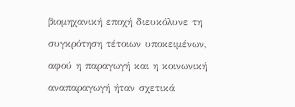βιομηχανική εποχή διευκόλυνε τη συγκρότηση τέτοιων υποκειμένων, αφού η παραγωγή και η κοινωνική αναπαραγωγή ήταν σχετικά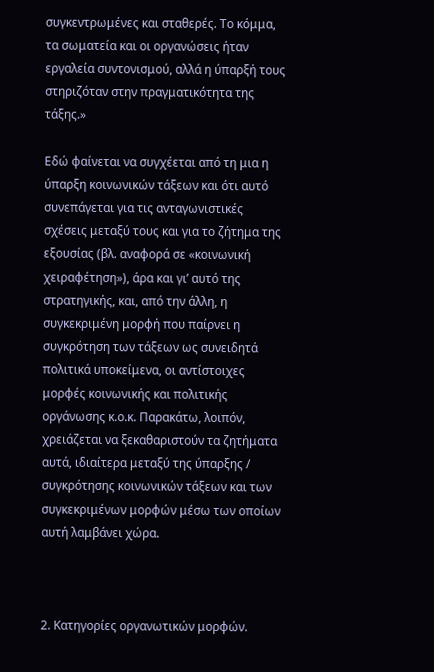συγκεντρωμένες και σταθερές. Το κόμμα, τα σωματεία και οι οργανώσεις ήταν εργαλεία συντονισμού, αλλά η ύπαρξή τους στηριζόταν στην πραγματικότητα της τάξης.»

Εδώ φαίνεται να συγχέεται από τη μια η ύπαρξη κοινωνικών τάξεων και ότι αυτό συνεπάγεται για τις ανταγωνιστικές σχέσεις μεταξύ τους και για το ζήτημα της εξουσίας (βλ. αναφορά σε «κοινωνική χειραφέτηση»), άρα και γι’ αυτό της στρατηγικής, και, από την άλλη, η συγκεκριμένη μορφή που παίρνει η συγκρότηση των τάξεων ως συνειδητά πολιτικά υποκείμενα, οι αντίστοιχες μορφές κοινωνικής και πολιτικής οργάνωσης κ.ο.κ. Παρακάτω, λοιπόν, χρειάζεται να ξεκαθαριστούν τα ζητήματα αυτά, ιδιαίτερα μεταξύ της ύπαρξης / συγκρότησης κοινωνικών τάξεων και των συγκεκριμένων μορφών μέσω των οποίων αυτή λαμβάνει χώρα.



2. Κατηγορίες οργανωτικών μορφών.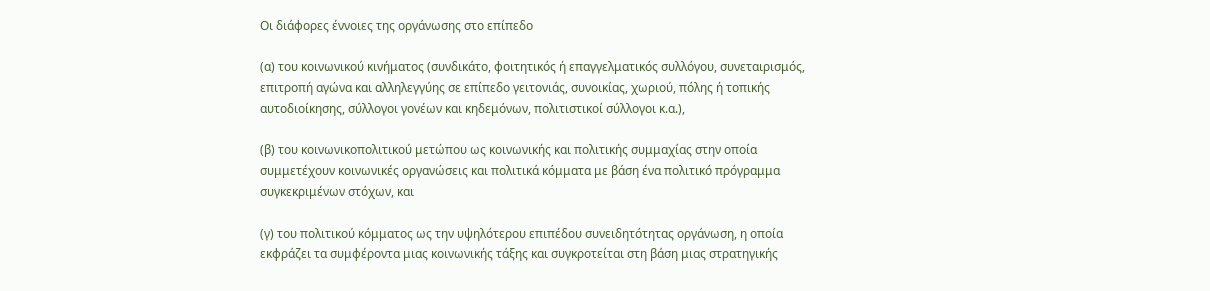Οι διάφορες έννοιες της οργάνωσης στο επίπεδο

(α) του κοινωνικού κινήματος (συνδικάτο, φοιτητικός ή επαγγελματικός συλλόγου, συνεταιρισμός, επιτροπή αγώνα και αλληλεγγύης σε επίπεδο γειτονιάς, συνοικίας, χωριού, πόλης ή τοπικής αυτοδιοίκησης, σύλλογοι γονέων και κηδεμόνων, πολιτιστικοί σύλλογοι κ.α.),

(β) του κοινωνικοπολιτικού μετώπου ως κοινωνικής και πολιτικής συμμαχίας στην οποία συμμετέχουν κοινωνικές οργανώσεις και πολιτικά κόμματα με βάση ένα πολιτικό πρόγραμμα συγκεκριμένων στόχων, και

(γ) του πολιτικού κόμματος ως την υψηλότερου επιπέδου συνειδητότητας οργάνωση, η οποία εκφράζει τα συμφέροντα μιας κοινωνικής τάξης και συγκροτείται στη βάση μιας στρατηγικής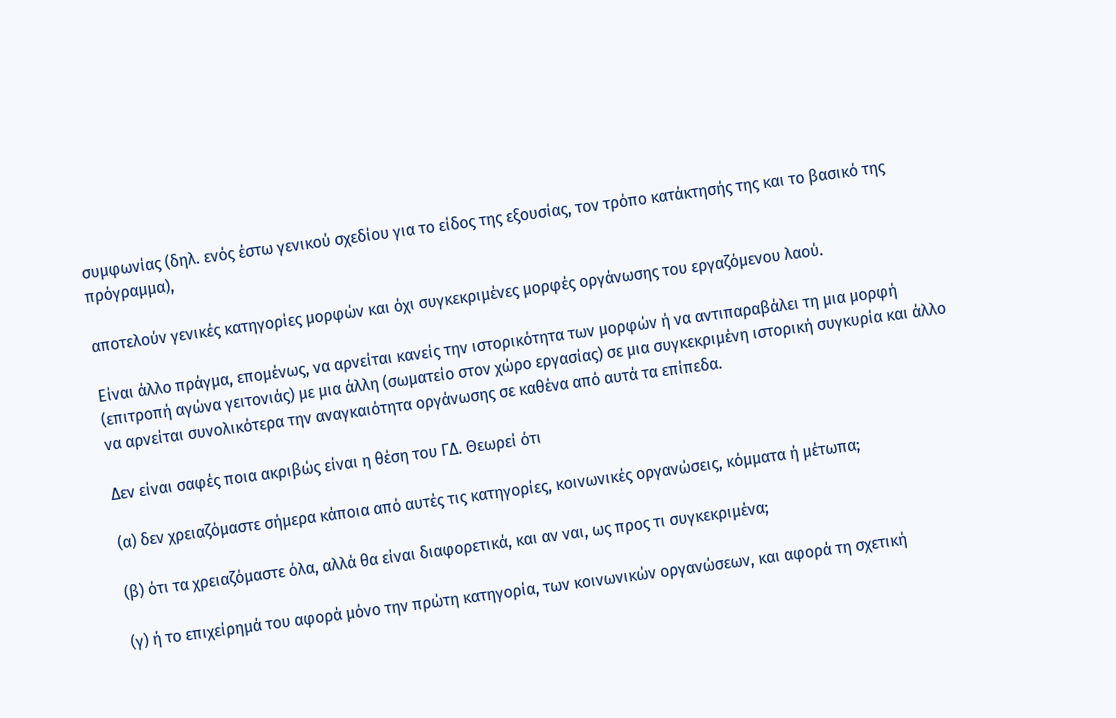συμφωνίας (δηλ. ενός έστω γενικού σχεδίου για το είδος της εξουσίας, τον τρόπο κατάκτησής της και το βασικό της πρόγραμμα),

αποτελούν γενικές κατηγορίες μορφών και όχι συγκεκριμένες μορφές οργάνωσης του εργαζόμενου λαού.

Είναι άλλο πράγμα, επομένως, να αρνείται κανείς την ιστορικότητα των μορφών ή να αντιπαραβάλει τη μια μορφή (επιτροπή αγώνα γειτονιάς) με μια άλλη (σωματείο στον χώρο εργασίας) σε μια συγκεκριμένη ιστορική συγκυρία και άλλο να αρνείται συνολικότερα την αναγκαιότητα οργάνωσης σε καθένα από αυτά τα επίπεδα.

Δεν είναι σαφές ποια ακριβώς είναι η θέση του ΓΔ. Θεωρεί ότι

(α) δεν χρειαζόμαστε σήμερα κάποια από αυτές τις κατηγορίες, κοινωνικές οργανώσεις, κόμματα ή μέτωπα;

(β) ότι τα χρειαζόμαστε όλα, αλλά θα είναι διαφορετικά, και αν ναι, ως προς τι συγκεκριμένα;

(γ) ή το επιχείρημά του αφορά μόνο την πρώτη κατηγορία, των κοινωνικών οργανώσεων, και αφορά τη σχετική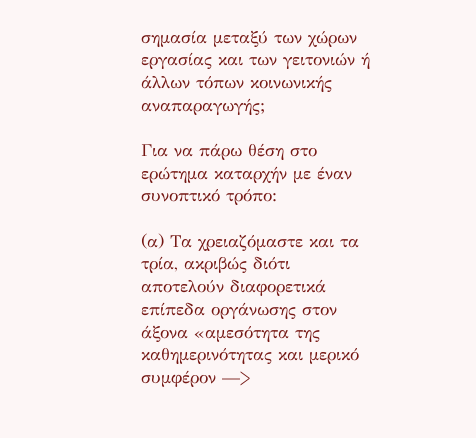σημασία μεταξύ των χώρων εργασίας και των γειτονιών ή άλλων τόπων κοινωνικής αναπαραγωγής;

Για να πάρω θέση στο ερώτημα καταρχήν με έναν συνοπτικό τρόπο:

(α) Τα χρειαζόμαστε και τα τρία, ακριβώς διότι αποτελούν διαφορετικά επίπεδα οργάνωσης στον άξονα «αμεσότητα της καθημερινότητας και μερικό συμφέρον —>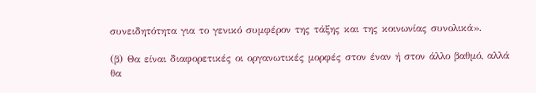συνειδητότητα για το γενικό συμφέρον της τάξης και της κοινωνίας συνολικά».

(β) Θα είναι διαφορετικές οι οργανωτικές μορφές στον έναν ή στον άλλο βαθμό, αλλά θα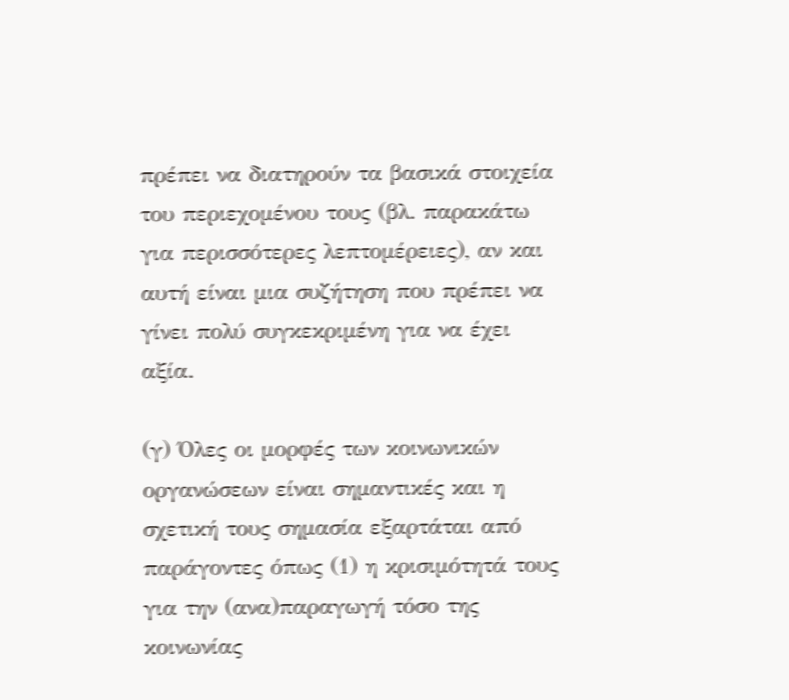πρέπει να διατηρούν τα βασικά στοιχεία του περιεχομένου τους (βλ. παρακάτω για περισσότερες λεπτομέρειες), αν και αυτή είναι μια συζήτηση που πρέπει να γίνει πολύ συγκεκριμένη για να έχει αξία.

(γ) Όλες οι μορφές των κοινωνικών οργανώσεων είναι σημαντικές και η σχετική τους σημασία εξαρτάται από παράγοντες όπως (1) η κρισιμότητά τους για την (ανα)παραγωγή τόσο της κοινωνίας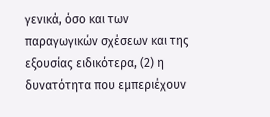γενικά, όσο και των παραγωγικών σχέσεων και της εξουσίας ειδικότερα, (2) η δυνατότητα που εμπεριέχουν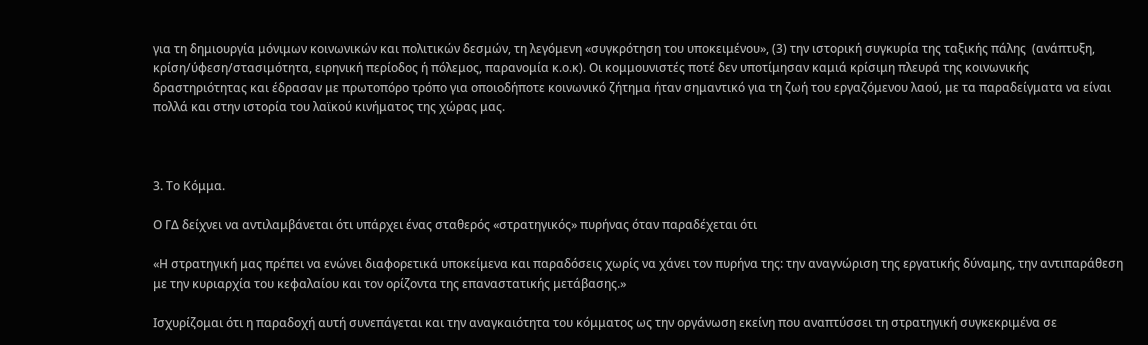για τη δημιουργία μόνιμων κοινωνικών και πολιτικών δεσμών, τη λεγόμενη «συγκρότηση του υποκειμένου», (3) την ιστορική συγκυρία της ταξικής πάλης  (ανάπτυξη, κρίση/ύφεση/στασιμότητα, ειρηνική περίοδος ή πόλεμος, παρανομία κ.ο.κ). Οι κομμουνιστές ποτέ δεν υποτίμησαν καμιά κρίσιμη πλευρά της κοινωνικής δραστηριότητας και έδρασαν με πρωτοπόρο τρόπο για οποιοδήποτε κοινωνικό ζήτημα ήταν σημαντικό για τη ζωή του εργαζόμενου λαού, με τα παραδείγματα να είναι πολλά και στην ιστορία του λαϊκού κινήματος της χώρας μας.



3. Το Κόμμα.

Ο ΓΔ δείχνει να αντιλαμβάνεται ότι υπάρχει ένας σταθερός «στρατηγικός» πυρήνας όταν παραδέχεται ότι

«Η στρατηγική μας πρέπει να ενώνει διαφορετικά υποκείμενα και παραδόσεις χωρίς να χάνει τον πυρήνα της: την αναγνώριση της εργατικής δύναμης, την αντιπαράθεση με την κυριαρχία του κεφαλαίου και τον ορίζοντα της επαναστατικής μετάβασης.»

Ισχυρίζομαι ότι η παραδοχή αυτή συνεπάγεται και την αναγκαιότητα του κόμματος ως την οργάνωση εκείνη που αναπτύσσει τη στρατηγική συγκεκριμένα σε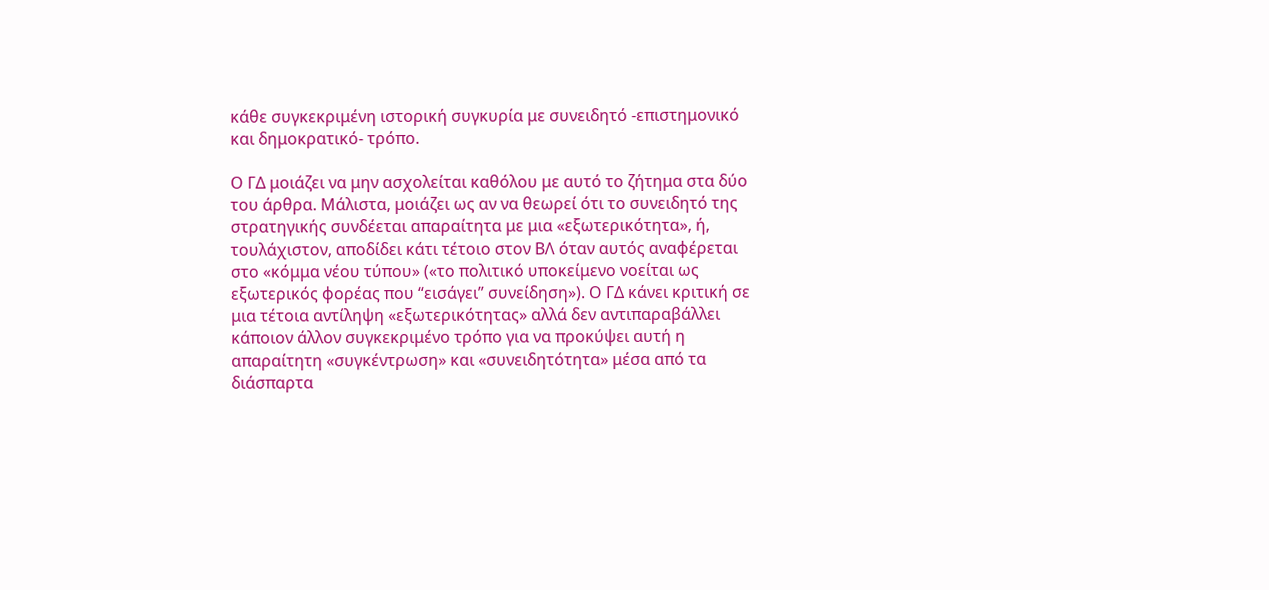κάθε συγκεκριμένη ιστορική συγκυρία με συνειδητό -επιστημονικό και δημοκρατικό- τρόπο.

Ο ΓΔ μοιάζει να μην ασχολείται καθόλου με αυτό το ζήτημα στα δύο του άρθρα. Μάλιστα, μοιάζει ως αν να θεωρεί ότι το συνειδητό της στρατηγικής συνδέεται απαραίτητα με μια «εξωτερικότητα», ή, τουλάχιστον, αποδίδει κάτι τέτοιο στον ΒΛ όταν αυτός αναφέρεται στο «κόμμα νέου τύπου» («το πολιτικό υποκείμενο νοείται ως εξωτερικός φορέας που “εισάγει” συνείδηση»). Ο ΓΔ κάνει κριτική σε μια τέτοια αντίληψη «εξωτερικότητας» αλλά δεν αντιπαραβάλλει κάποιον άλλον συγκεκριμένο τρόπο για να προκύψει αυτή η απαραίτητη «συγκέντρωση» και «συνειδητότητα» μέσα από τα διάσπαρτα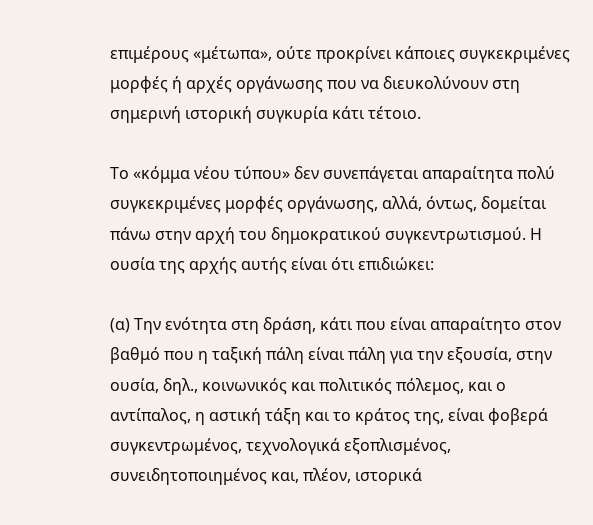επιμέρους «μέτωπα», ούτε προκρίνει κάποιες συγκεκριμένες μορφές ή αρχές οργάνωσης που να διευκολύνουν στη σημερινή ιστορική συγκυρία κάτι τέτοιο.

Το «κόμμα νέου τύπου» δεν συνεπάγεται απαραίτητα πολύ συγκεκριμένες μορφές οργάνωσης, αλλά, όντως, δομείται πάνω στην αρχή του δημοκρατικού συγκεντρωτισμού. Η ουσία της αρχής αυτής είναι ότι επιδιώκει:

(α) Την ενότητα στη δράση, κάτι που είναι απαραίτητο στον βαθμό που η ταξική πάλη είναι πάλη για την εξουσία, στην ουσία, δηλ., κοινωνικός και πολιτικός πόλεμος, και ο αντίπαλος, η αστική τάξη και το κράτος της, είναι φοβερά συγκεντρωμένος, τεχνολογικά εξοπλισμένος, συνειδητοποιημένος και, πλέον, ιστορικά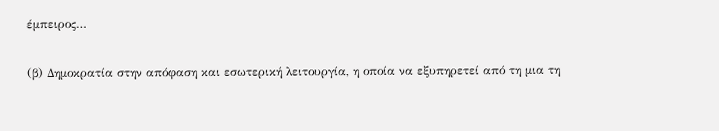έμπειρος…

(β) Δημοκρατία στην απόφαση και εσωτερική λειτουργία, η οποία να εξυπηρετεί από τη μια τη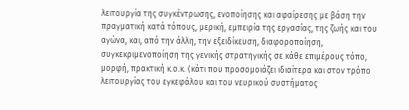λειτουργία της συγκέντρωσης, ενοποίησης και αφαίρεσης με βάση την πραγματική κατά τόπους, μερική, εμπειρία της εργασίας, της ζωής και του αγώνα, και, από την άλλη, την εξειδίκευση, διαφοροποίηση, συγκεκριμενοποίηση της γενικής στρατηγικής σε κάθε επιμέρους τόπο, μορφή, πρακτική κ.ο.κ. (κάτι που προσομοιάζει ιδιαίτερα και στον τρόπο λειτουργίας του εγκεφάλου και του νευρικού συστήματος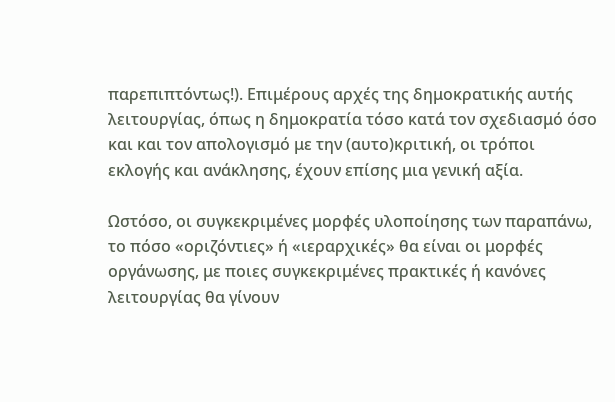παρεπιπτόντως!). Επιμέρους αρχές της δημοκρατικής αυτής λειτουργίας, όπως η δημοκρατία τόσο κατά τον σχεδιασμό όσο και και τον απολογισμό με την (αυτο)κριτική, οι τρόποι εκλογής και ανάκλησης, έχουν επίσης μια γενική αξία.

Ωστόσο, οι συγκεκριμένες μορφές υλοποίησης των παραπάνω, το πόσο «οριζόντιες» ή «ιεραρχικές» θα είναι οι μορφές οργάνωσης, με ποιες συγκεκριμένες πρακτικές ή κανόνες λειτουργίας θα γίνουν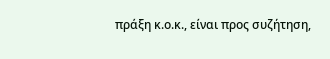πράξη κ.ο.κ., είναι προς συζήτηση,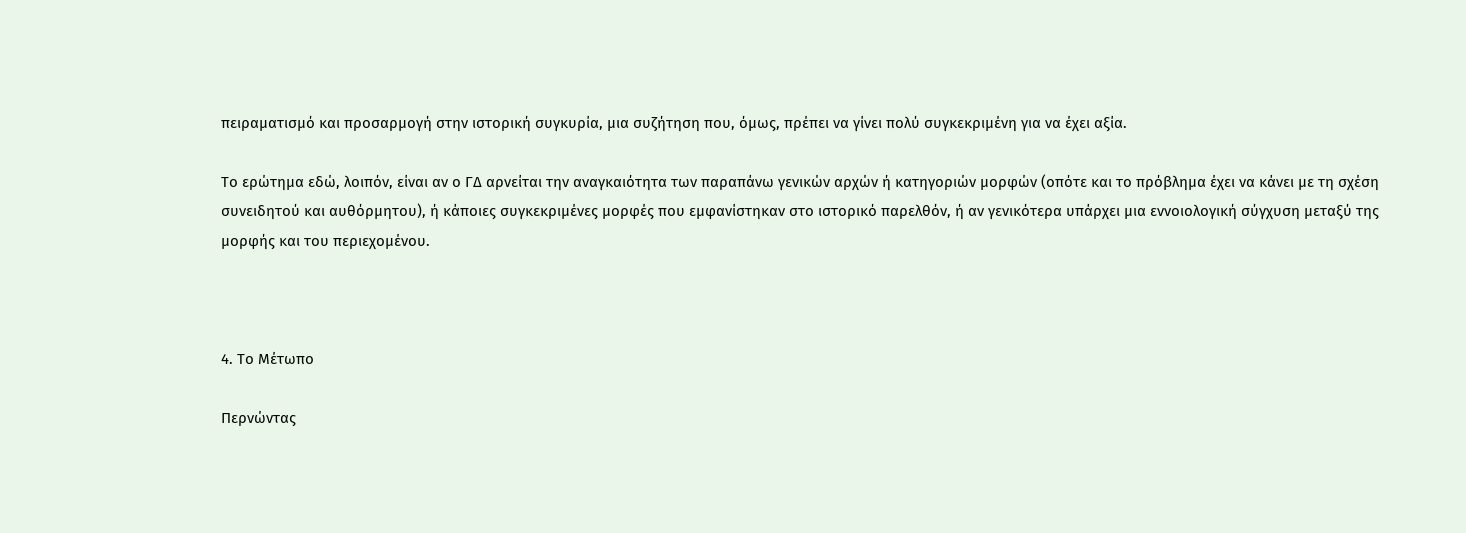πειραματισμό και προσαρμογή στην ιστορική συγκυρία, μια συζήτηση που, όμως, πρέπει να γίνει πολύ συγκεκριμένη για να έχει αξία.

Το ερώτημα εδώ, λοιπόν, είναι αν ο ΓΔ αρνείται την αναγκαιότητα των παραπάνω γενικών αρχών ή κατηγοριών μορφών (οπότε και το πρόβλημα έχει να κάνει με τη σχέση συνειδητού και αυθόρμητου), ή κάποιες συγκεκριμένες μορφές που εμφανίστηκαν στο ιστορικό παρελθόν, ή αν γενικότερα υπάρχει μια εννοιολογική σύγχυση μεταξύ της μορφής και του περιεχομένου.



4. Το Μέτωπο

Περνώντας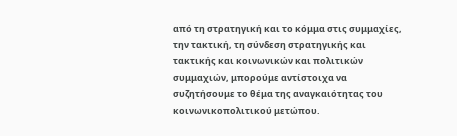από τη στρατηγική και το κόμμα στις συμμαχίες, την τακτική, τη σύνδεση στρατηγικής και τακτικής και κοινωνικών και πολιτικών συμμαχιών, μπορούμε αντίστοιχα να συζητήσουμε το θέμα της αναγκαιότητας του κοινωνικοπολιτικού μετώπου.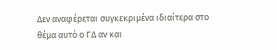Δεν αναφέρεται συγκεκριμένα ιδιαίτερα στο θέμα αυτό ο ΓΔ αν και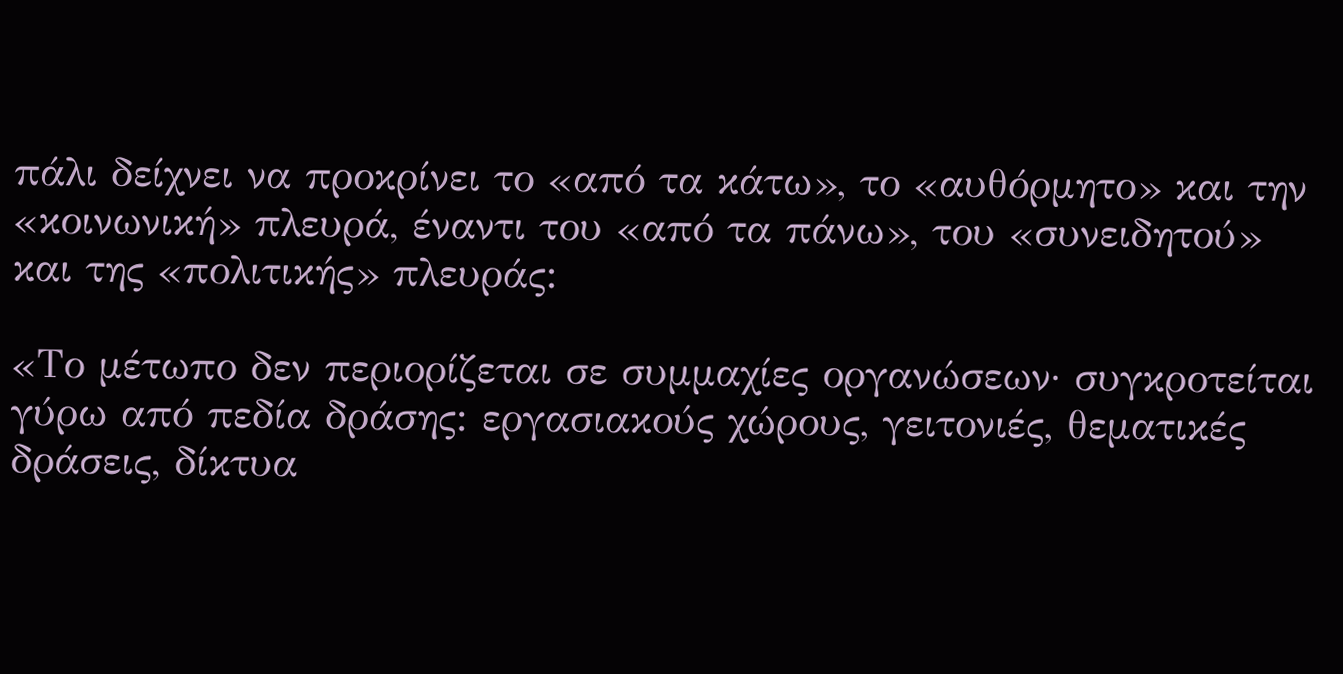πάλι δείχνει να προκρίνει το «από τα κάτω», το «αυθόρμητο» και την «κοινωνική» πλευρά, έναντι του «από τα πάνω», του «συνειδητού» και της «πολιτικής» πλευράς:

«Το μέτωπο δεν περιορίζεται σε συμμαχίες οργανώσεων· συγκροτείται γύρω από πεδία δράσης: εργασιακούς χώρους, γειτονιές, θεματικές δράσεις, δίκτυα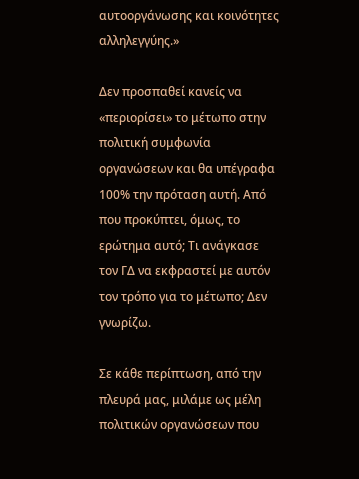αυτοοργάνωσης και κοινότητες αλληλεγγύης.»

Δεν προσπαθεί κανείς να «περιορίσει» το μέτωπο στην πολιτική συμφωνία οργανώσεων και θα υπέγραφα 100% την πρόταση αυτή. Από που προκύπτει, όμως, το ερώτημα αυτό; Τι ανάγκασε τον ΓΔ να εκφραστεί με αυτόν τον τρόπο για το μέτωπο; Δεν γνωρίζω.

Σε κάθε περίπτωση, από την πλευρά μας, μιλάμε ως μέλη πολιτικών οργανώσεων που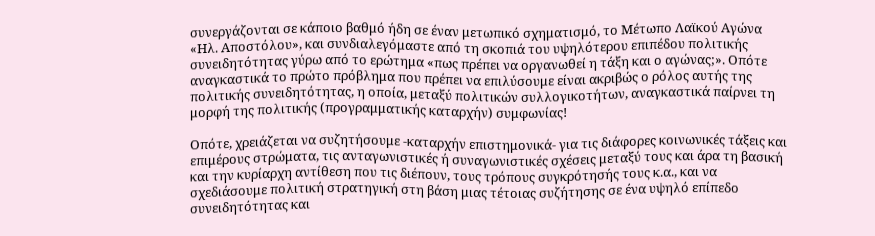συνεργάζονται σε κάποιο βαθμό ήδη σε έναν μετωπικό σχηματισμό, το Μέτωπο Λαϊκού Αγώνα «Ηλ. Αποστόλου», και συνδιαλεγόμαστε από τη σκοπιά του υψηλότερου επιπέδου πολιτικής συνειδητότητας γύρω από το ερώτημα «πως πρέπει να οργανωθεί η τάξη και ο αγώνας;». Οπότε αναγκαστικά το πρώτο πρόβλημα που πρέπει να επιλύσουμε είναι ακριβώς ο ρόλος αυτής της πολιτικής συνειδητότητας, η οποία, μεταξύ πολιτικών συλλογικοτήτων, αναγκαστικά παίρνει τη μορφή της πολιτικής (προγραμματικής καταρχήν) συμφωνίας!

Οπότε, χρειάζεται να συζητήσουμε -καταρχήν επιστημονικά- για τις διάφορες κοινωνικές τάξεις και επιμέρους στρώματα, τις ανταγωνιστικές ή συναγωνιστικές σχέσεις μεταξύ τους και άρα τη βασική και την κυρίαρχη αντίθεση που τις διέπουν, τους τρόπους συγκρότησής τους κ.α., και να σχεδιάσουμε πολιτική στρατηγική στη βάση μιας τέτοιας συζήτησης σε ένα υψηλό επίπεδο συνειδητότητας και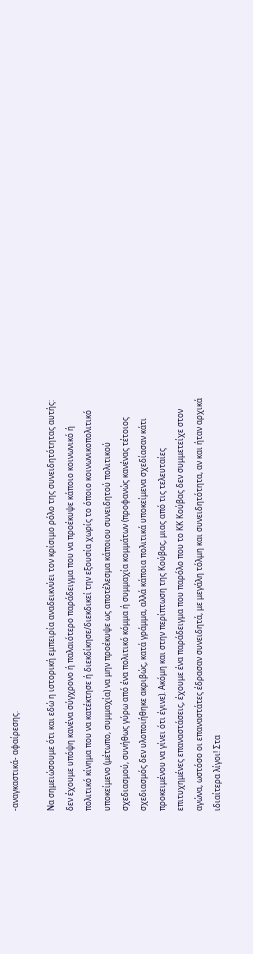-αναγκαστικά- αφαίρεσης.

Να σημειώσουμε ότι και εδώ η ιστορική εμπειρία αναδεικνύει τον κρίσιμο ρόλο της συνειδητότητας αυτής: δεν έχουμε υπόψη κανένα σύγχρονο ή παλαιότερο παράδειγμα που να προέκυψε κάποιο κοινωνικό ή πολιτικό κίνημα που να κατέκτησε ή διεκδίκησε/διεκδικεί την εξουσία χωρίς το όποιο κοινωνικοπολιτικό υποκείμενο (μέτωπο, συμμαχία) να μην προέκυψε ως αποτέλεσμα κάποιου συνειδητού πολιτικού σχεδιασμού, συνήθως γύρω από ένα πολιτικό κόμμα ή συμμαχία κομμάτων (προφανώς κανένας τέτοιος σχεδιασμός δεν υλοποιήθηκε ακριβώς, κατά γράμμα, αλλά κάποια πολιτικά υποκείμενα σχεδίασαν κάτι προκειμένου να γίνει ότι έγινε). Ακόμη και στην περίπτωση της Κούβας, μιας από τις τελευταίες επιτυχημένες επαναστάσεις, έχουμε ένα παράδειγμα που παρόλο που το ΚΚ Κούβας δεν συμμετείχε στον αγώνα, ωστόσο οι επαναστάτες έδρασαν συνειδητά, με μεγάλη τόλμη και συνειδητότητα, αν και ήταν αρχικά ιδιαίτερα λίγοι! Στα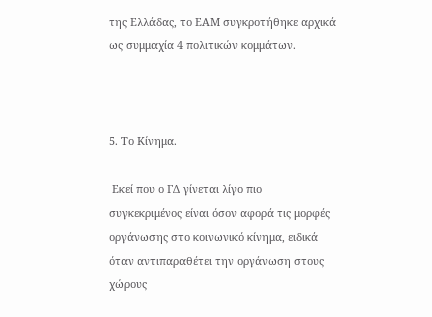της Ελλάδας, το ΕΑΜ συγκροτήθηκε αρχικά ως συμμαχία 4 πολιτικών κομμάτων.



5. Το Κίνημα.

 Εκεί που ο ΓΔ γίνεται λίγο πιο συγκεκριμένος είναι όσον αφορά τις μορφές οργάνωσης στο κοινωνικό κίνημα, ειδικά όταν αντιπαραθέτει την οργάνωση στους χώρους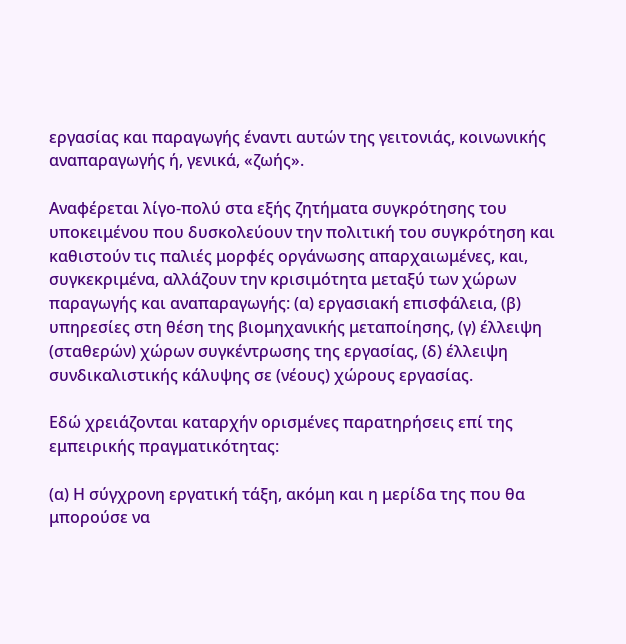εργασίας και παραγωγής έναντι αυτών της γειτονιάς, κοινωνικής αναπαραγωγής ή, γενικά, «ζωής».

Αναφέρεται λίγο-πολύ στα εξής ζητήματα συγκρότησης του υποκειμένου που δυσκολεύουν την πολιτική του συγκρότηση και καθιστούν τις παλιές μορφές οργάνωσης απαρχαιωμένες, και, συγκεκριμένα, αλλάζουν την κρισιμότητα μεταξύ των χώρων παραγωγής και αναπαραγωγής: (α) εργασιακή επισφάλεια, (β) υπηρεσίες στη θέση της βιομηχανικής μεταποίησης, (γ) έλλειψη (σταθερών) χώρων συγκέντρωσης της εργασίας, (δ) έλλειψη συνδικαλιστικής κάλυψης σε (νέους) χώρους εργασίας.

Εδώ χρειάζονται καταρχήν ορισμένες παρατηρήσεις επί της εμπειρικής πραγματικότητας:

(α) Η σύγχρονη εργατική τάξη, ακόμη και η μερίδα της που θα μπορούσε να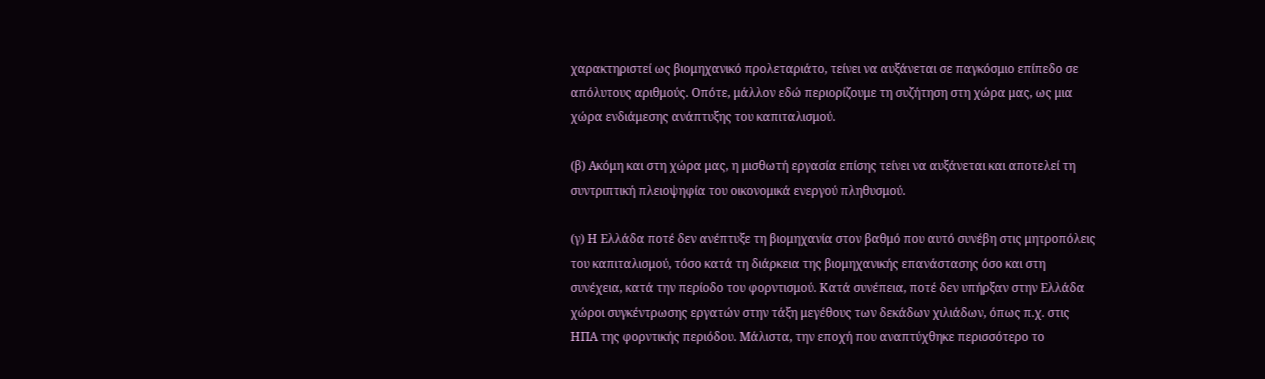χαρακτηριστεί ως βιομηχανικό προλεταριάτο, τείνει να αυξάνεται σε παγκόσμιο επίπεδο σε απόλυτους αριθμούς. Οπότε, μάλλον εδώ περιορίζουμε τη συζήτηση στη χώρα μας, ως μια χώρα ενδιάμεσης ανάπτυξης του καπιταλισμού.

(β) Ακόμη και στη χώρα μας, η μισθωτή εργασία επίσης τείνει να αυξάνεται και αποτελεί τη συντριπτική πλειοψηφία του οικονομικά ενεργού πληθυσμού.

(γ) Η Ελλάδα ποτέ δεν ανέπτυξε τη βιομηχανία στον βαθμό που αυτό συνέβη στις μητροπόλεις του καπιταλισμού, τόσο κατά τη διάρκεια της βιομηχανικής επανάστασης όσο και στη συνέχεια, κατά την περίοδο του φορντισμού. Κατά συνέπεια, ποτέ δεν υπήρξαν στην Ελλάδα χώροι συγκέντρωσης εργατών στην τάξη μεγέθους των δεκάδων χιλιάδων, όπως π.χ. στις ΗΠΑ της φορντικής περιόδου. Μάλιστα, την εποχή που αναπτύχθηκε περισσότερο το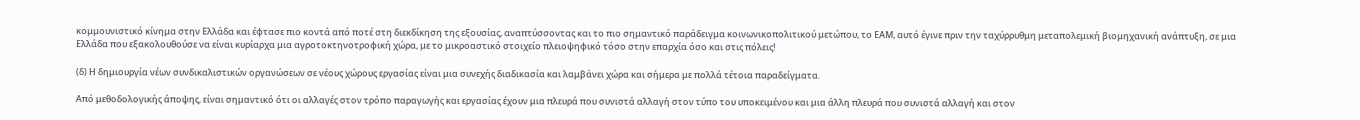κομμουνιστικό κίνημα στην Ελλάδα και έφτασε πιο κοντά από ποτέ στη διεκδίκηση της εξουσίας, αναπτύσσοντας και το πιο σημαντικό παράδειγμα κοινωνικοπολιτικού μετώπου, το ΕΑΜ, αυτό έγινε πριν την ταχύρρυθμη μεταπολεμική βιομηχανική ανάπτυξη, σε μια Ελλάδα που εξακολουθούσε να είναι κυρίαρχα μια αγροτοκτηνοτροφική χώρα, με το μικροαστικό στοιχείο πλειοψηφικό τόσο στην επαρχία όσο και στις πόλεις!

(δ) Η δημιουργία νέων συνδικαλιστικών οργανώσεων σε νέους χώρους εργασίας είναι μια συνεχής διαδικασία και λαμβάνει χώρα και σήμερα με πολλά τέτοια παραδείγματα.

Από μεθοδολογικής άποψης, είναι σημαντικό ότι οι αλλαγές στον τρόπο παραγωγής και εργασίας έχουν μια πλευρά που συνιστά αλλαγή στον τύπο του υποκειμένου και μια άλλη πλευρά που συνιστά αλλαγή και στον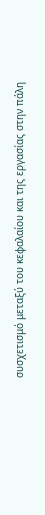συσχετισμό μεταξύ του κεφαλαίου και της εργασίας στην πάλη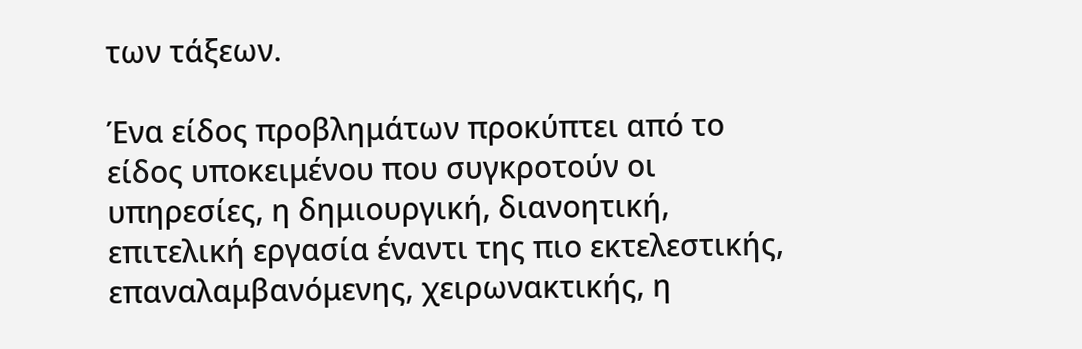των τάξεων.

Ένα είδος προβλημάτων προκύπτει από το είδος υποκειμένου που συγκροτούν οι υπηρεσίες, η δημιουργική, διανοητική, επιτελική εργασία έναντι της πιο εκτελεστικής, επαναλαμβανόμενης, χειρωνακτικής, η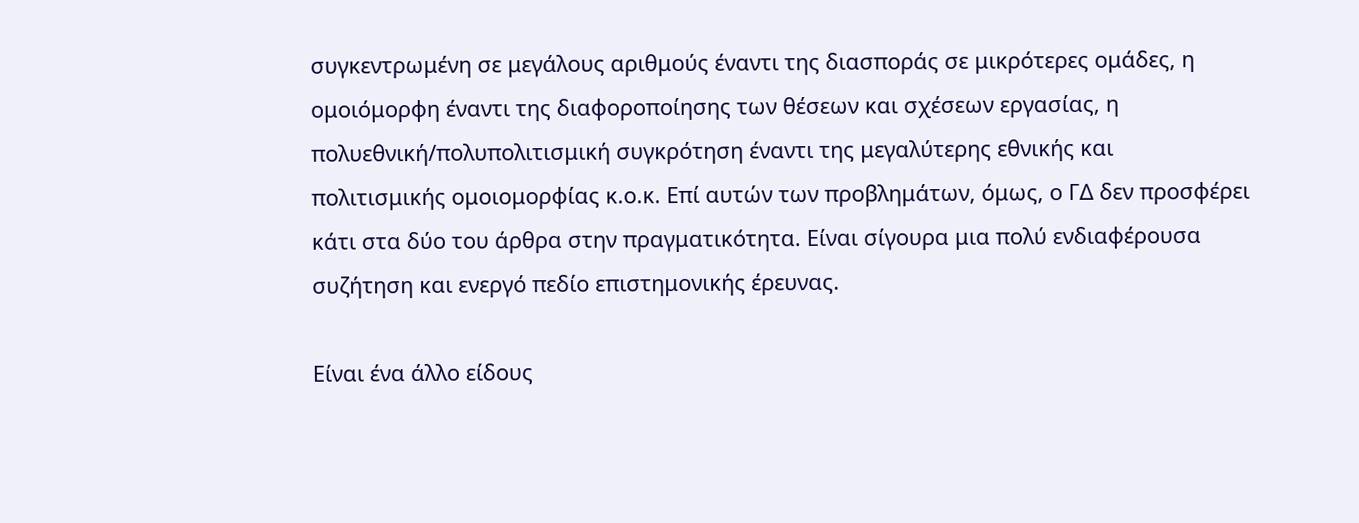συγκεντρωμένη σε μεγάλους αριθμούς έναντι της διασποράς σε μικρότερες ομάδες, η ομοιόμορφη έναντι της διαφοροποίησης των θέσεων και σχέσεων εργασίας, η πολυεθνική/πολυπολιτισμική συγκρότηση έναντι της μεγαλύτερης εθνικής και πολιτισμικής ομοιομορφίας κ.ο.κ. Επί αυτών των προβλημάτων, όμως, ο ΓΔ δεν προσφέρει κάτι στα δύο του άρθρα στην πραγματικότητα. Είναι σίγουρα μια πολύ ενδιαφέρουσα συζήτηση και ενεργό πεδίο επιστημονικής έρευνας.

Είναι ένα άλλο είδους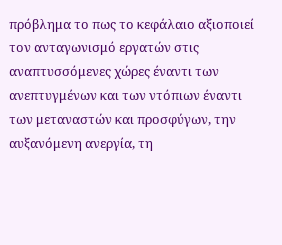πρόβλημα το πως το κεφάλαιο αξιοποιεί τον ανταγωνισμό εργατών στις αναπτυσσόμενες χώρες έναντι των ανεπτυγμένων και των ντόπιων έναντι των μεταναστών και προσφύγων, την αυξανόμενη ανεργία, τη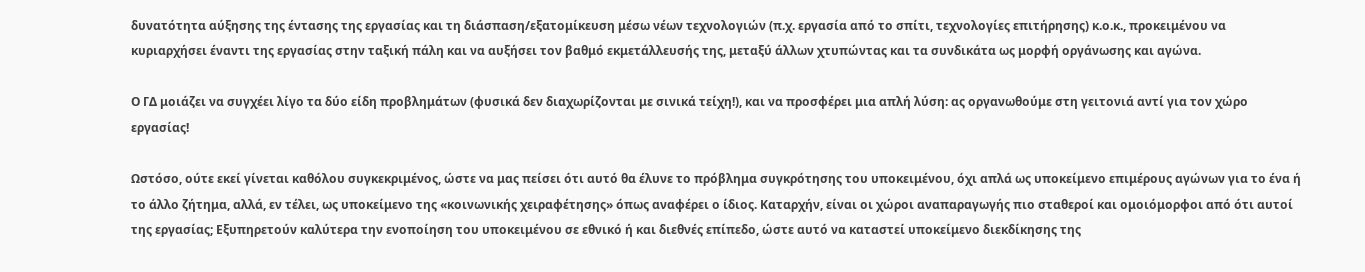δυνατότητα αύξησης της έντασης της εργασίας και τη διάσπαση/εξατομίκευση μέσω νέων τεχνολογιών (π.χ. εργασία από το σπίτι, τεχνολογίες επιτήρησης) κ.ο.κ., προκειμένου να κυριαρχήσει έναντι της εργασίας στην ταξική πάλη και να αυξήσει τον βαθμό εκμετάλλευσής της, μεταξύ άλλων χτυπώντας και τα συνδικάτα ως μορφή οργάνωσης και αγώνα.

Ο ΓΔ μοιάζει να συγχέει λίγο τα δύο είδη προβλημάτων (φυσικά δεν διαχωρίζονται με σινικά τείχη!), και να προσφέρει μια απλή λύση: ας οργανωθούμε στη γειτονιά αντί για τον χώρο εργασίας!

Ωστόσο, ούτε εκεί γίνεται καθόλου συγκεκριμένος, ώστε να μας πείσει ότι αυτό θα έλυνε το πρόβλημα συγκρότησης του υποκειμένου, όχι απλά ως υποκείμενο επιμέρους αγώνων για το ένα ή το άλλο ζήτημα, αλλά, εν τέλει, ως υποκείμενο της «κοινωνικής χειραφέτησης» όπως αναφέρει ο ίδιος. Καταρχήν, είναι οι χώροι αναπαραγωγής πιο σταθεροί και ομοιόμορφοι από ότι αυτοί της εργασίας; Εξυπηρετούν καλύτερα την ενοποίηση του υποκειμένου σε εθνικό ή και διεθνές επίπεδο, ώστε αυτό να καταστεί υποκείμενο διεκδίκησης της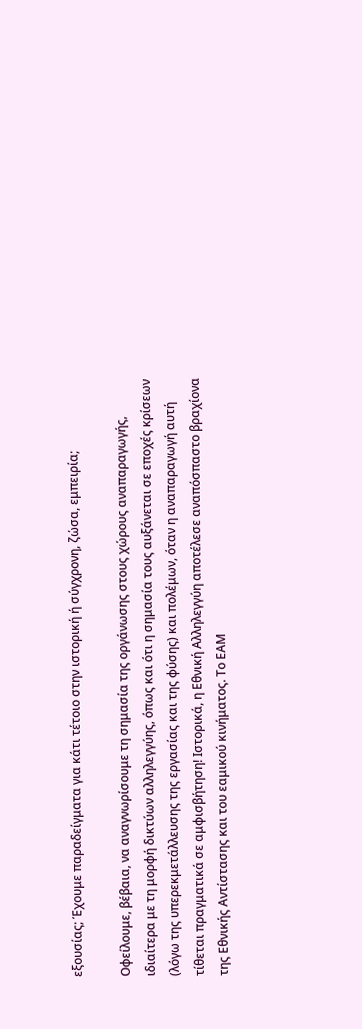εξουσίας; Έχουμε παραδείγματα για κάτι τέτοιο στην ιστορική ή σύγχρονη, ζώσα, εμπειρία;

Οφείλουμε, βέβαια, να αναγνωρίσουμε τη σημασία της οργάνωσης στους χώρους αναπαραγωγής, ιδιαίτερα με τη μορφή δικτύων αλληλεγγύης, όπως και ότι η σημασία τους αυξάνεται σε εποχές κρίσεων (λόγω της υπερεκμετάλλευσης της εργασίας και της φύσης) και πολέμων, όταν η αναπαραγωγή αυτή τίθεται πραγματικά σε αμφισβήτηση! Ιστορικά, η Εθνική Αλληλεγγύη αποτέλεσε αναπόσπαστο βραχίονα της Εθνικής Αντίστασης και του εαμικού κινήματος. Το ΕΑΜ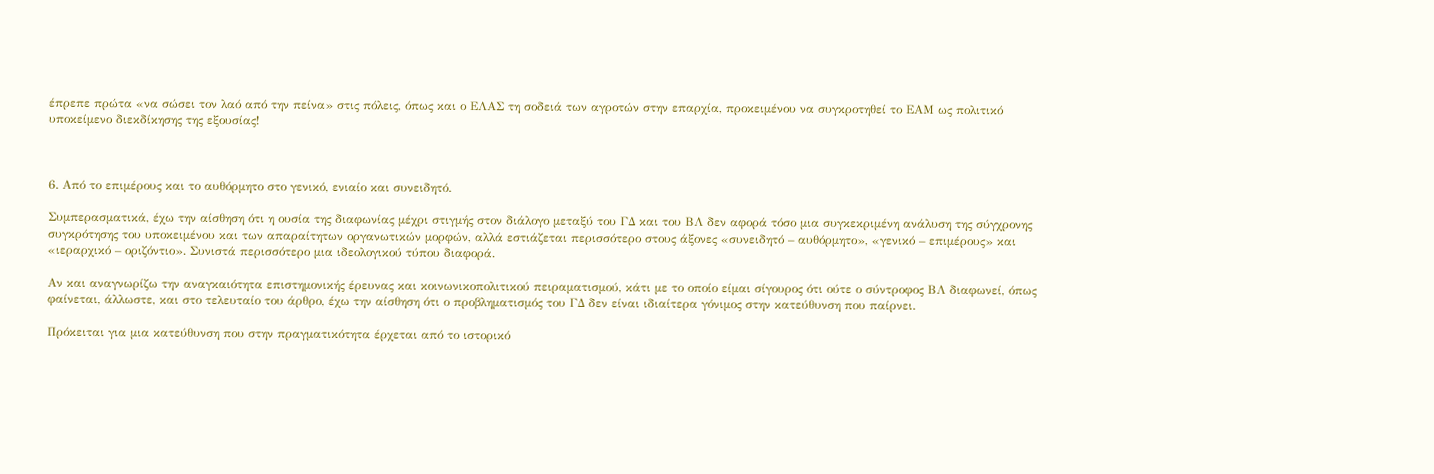έπρεπε πρώτα «να σώσει τον λαό από την πείνα» στις πόλεις, όπως και ο ΕΛΑΣ τη σοδειά των αγροτών στην επαρχία, προκειμένου να συγκροτηθεί το ΕΑΜ ως πολιτικό υποκείμενο διεκδίκησης της εξουσίας!



6. Από το επιμέρους και το αυθόρμητο στο γενικό, ενιαίο και συνειδητό.

Συμπερασματικά, έχω την αίσθηση ότι η ουσία της διαφωνίας μέχρι στιγμής στον διάλογο μεταξύ του ΓΔ και του ΒΛ δεν αφορά τόσο μια συγκεκριμένη ανάλυση της σύγχρονης συγκρότησης του υποκειμένου και των απαραίτητων οργανωτικών μορφών, αλλά εστιάζεται περισσότερο στους άξονες «συνειδητό – αυθόρμητο», «γενικό – επιμέρους» και «ιεραρχικό – οριζόντιο». Συνιστά περισσότερο μια ιδεολογικού τύπου διαφορά.

Αν και αναγνωρίζω την αναγκαιότητα επιστημονικής έρευνας και κοινωνικοπολιτικού πειραματισμού, κάτι με το οποίο είμαι σίγουρος ότι ούτε ο σύντροφος ΒΛ διαφωνεί, όπως φαίνεται, άλλωστε, και στο τελευταίο του άρθρο, έχω την αίσθηση ότι ο προβληματισμός του ΓΔ δεν είναι ιδιαίτερα γόνιμος στην κατεύθυνση που παίρνει.

Πρόκειται για μια κατεύθυνση που στην πραγματικότητα έρχεται από το ιστορικό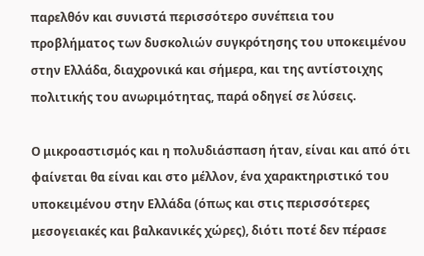παρελθόν και συνιστά περισσότερο συνέπεια του προβλήματος των δυσκολιών συγκρότησης του υποκειμένου στην Ελλάδα, διαχρονικά και σήμερα, και της αντίστοιχης πολιτικής του ανωριμότητας, παρά οδηγεί σε λύσεις.

Ο μικροαστισμός και η πολυδιάσπαση ήταν, είναι και από ότι φαίνεται θα είναι και στο μέλλον, ένα χαρακτηριστικό του υποκειμένου στην Ελλάδα (όπως και στις περισσότερες μεσογειακές και βαλκανικές χώρες), διότι ποτέ δεν πέρασε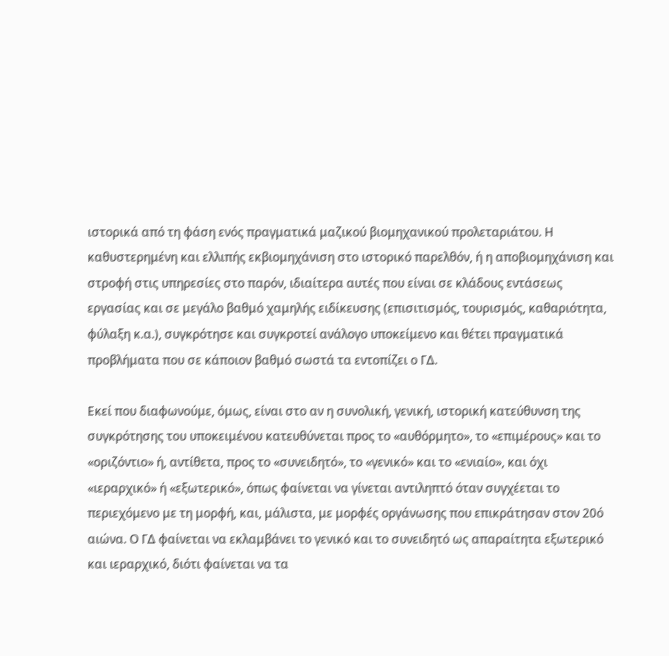ιστορικά από τη φάση ενός πραγματικά μαζικού βιομηχανικού προλεταριάτου. Η καθυστερημένη και ελλιπής εκβιομηχάνιση στο ιστορικό παρελθόν, ή η αποβιομηχάνιση και στροφή στις υπηρεσίες στο παρόν, ιδιαίτερα αυτές που είναι σε κλάδους εντάσεως εργασίας και σε μεγάλο βαθμό χαμηλής ειδίκευσης (επισιτισμός, τουρισμός, καθαριότητα, φύλαξη κ.α.), συγκρότησε και συγκροτεί ανάλογο υποκείμενο και θέτει πραγματικά προβλήματα που σε κάποιον βαθμό σωστά τα εντοπίζει ο ΓΔ.

Εκεί που διαφωνούμε, όμως, είναι στο αν η συνολική, γενική, ιστορική κατεύθυνση της συγκρότησης του υποκειμένου κατευθύνεται προς το «αυθόρμητο», το «επιμέρους» και το «οριζόντιο» ή, αντίθετα, προς το «συνειδητό», το «γενικό» και το «ενιαίο», και όχι «ιεραρχικό» ή «εξωτερικό», όπως φαίνεται να γίνεται αντιληπτό όταν συγχέεται το περιεχόμενο με τη μορφή, και, μάλιστα, με μορφές οργάνωσης που επικράτησαν στον 20ό αιώνα. Ο ΓΔ φαίνεται να εκλαμβάνει το γενικό και το συνειδητό ως απαραίτητα εξωτερικό και ιεραρχικό, διότι φαίνεται να τα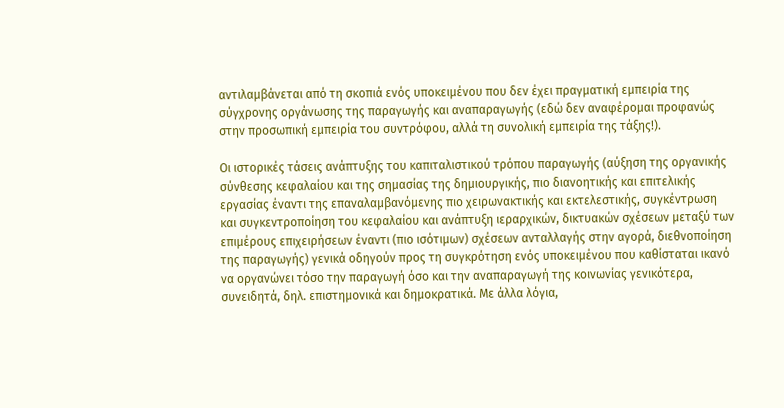αντιλαμβάνεται από τη σκοπιά ενός υποκειμένου που δεν έχει πραγματική εμπειρία της σύγχρονης οργάνωσης της παραγωγής και αναπαραγωγής (εδώ δεν αναφέρομαι προφανώς στην προσωπική εμπειρία του συντρόφου, αλλά τη συνολική εμπειρία της τάξης!).

Οι ιστορικές τάσεις ανάπτυξης του καπιταλιστικού τρόπου παραγωγής (αύξηση της οργανικής σύνθεσης κεφαλαίου και της σημασίας της δημιουργικής, πιο διανοητικής και επιτελικής εργασίας έναντι της επαναλαμβανόμενης πιο χειρωνακτικής και εκτελεστικής, συγκέντρωση και συγκεντροποίηση του κεφαλαίου και ανάπτυξη ιεραρχικών, δικτυακών σχέσεων μεταξύ των επιμέρους επιχειρήσεων έναντι (πιο ισότιμων) σχέσεων ανταλλαγής στην αγορά, διεθνοποίηση της παραγωγής) γενικά οδηγούν προς τη συγκρότηση ενός υποκειμένου που καθίσταται ικανό να οργανώνει τόσο την παραγωγή όσο και την αναπαραγωγή της κοινωνίας γενικότερα, συνειδητά, δηλ. επιστημονικά και δημοκρατικά. Με άλλα λόγια,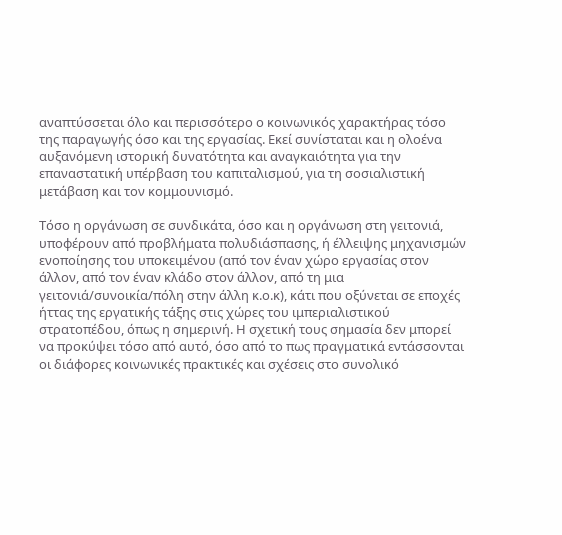αναπτύσσεται όλο και περισσότερο ο κοινωνικός χαρακτήρας τόσο της παραγωγής όσο και της εργασίας. Εκεί συνίσταται και η ολοένα αυξανόμενη ιστορική δυνατότητα και αναγκαιότητα για την επαναστατική υπέρβαση του καπιταλισμού, για τη σοσιαλιστική μετάβαση και τον κομμουνισμό.

Τόσο η οργάνωση σε συνδικάτα, όσο και η οργάνωση στη γειτονιά, υποφέρουν από προβλήματα πολυδιάσπασης, ή έλλειψης μηχανισμών ενοποίησης του υποκειμένου (από τον έναν χώρο εργασίας στον άλλον, από τον έναν κλάδο στον άλλον, από τη μια γειτονιά/συνοικία/πόλη στην άλλη κ.ο.κ), κάτι που οξύνεται σε εποχές ήττας της εργατικής τάξης στις χώρες του ιμπεριαλιστικού στρατοπέδου, όπως η σημερινή. Η σχετική τους σημασία δεν μπορεί να προκύψει τόσο από αυτό, όσο από το πως πραγματικά εντάσσονται οι διάφορες κοινωνικές πρακτικές και σχέσεις στο συνολικό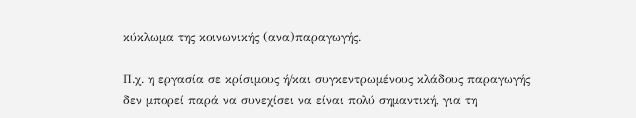κύκλωμα της κοινωνικής (ανα)παραγωγής.

Π.χ. η εργασία σε κρίσιμους ή/και συγκεντρωμένους κλάδους παραγωγής δεν μπορεί παρά να συνεχίσει να είναι πολύ σημαντική, για τη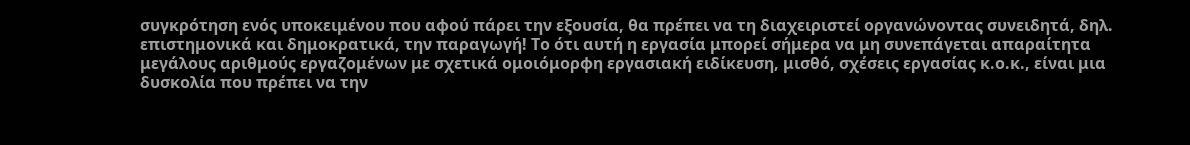συγκρότηση ενός υποκειμένου που αφού πάρει την εξουσία, θα πρέπει να τη διαχειριστεί οργανώνοντας συνειδητά, δηλ. επιστημονικά και δημοκρατικά, την παραγωγή! Το ότι αυτή η εργασία μπορεί σήμερα να μη συνεπάγεται απαραίτητα μεγάλους αριθμούς εργαζομένων με σχετικά ομοιόμορφη εργασιακή ειδίκευση, μισθό, σχέσεις εργασίας κ.ο.κ., είναι μια δυσκολία που πρέπει να την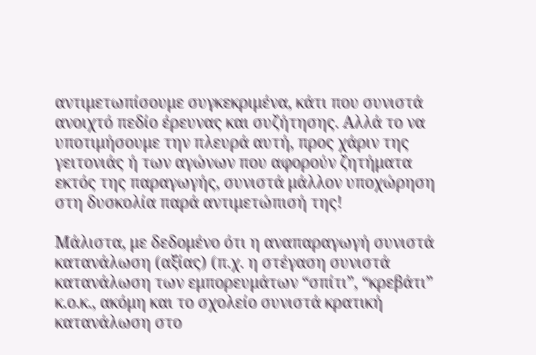αντιμετωπίσουμε συγκεκριμένα, κάτι που συνιστά ανοιχτό πεδίο έρευνας και συζήτησης. Αλλά το να υποτιμήσουμε την πλευρά αυτή, προς χάριν της γειτονιάς ή των αγώνων που αφορούν ζητήματα εκτός της παραγωγής, συνιστά μάλλον υποχώρηση στη δυσκολία παρά αντιμετώπισή της!

Μάλιστα, με δεδομένο ότι η αναπαραγωγή συνιστά κατανάλωση (αξίας) (π.χ. η στέγαση συνιστά κατανάλωση των εμπορευμάτων “σπίτι”, “κρεβάτι” κ.ο.κ., ακόμη και το σχολείο συνιστά κρατική κατανάλωση στο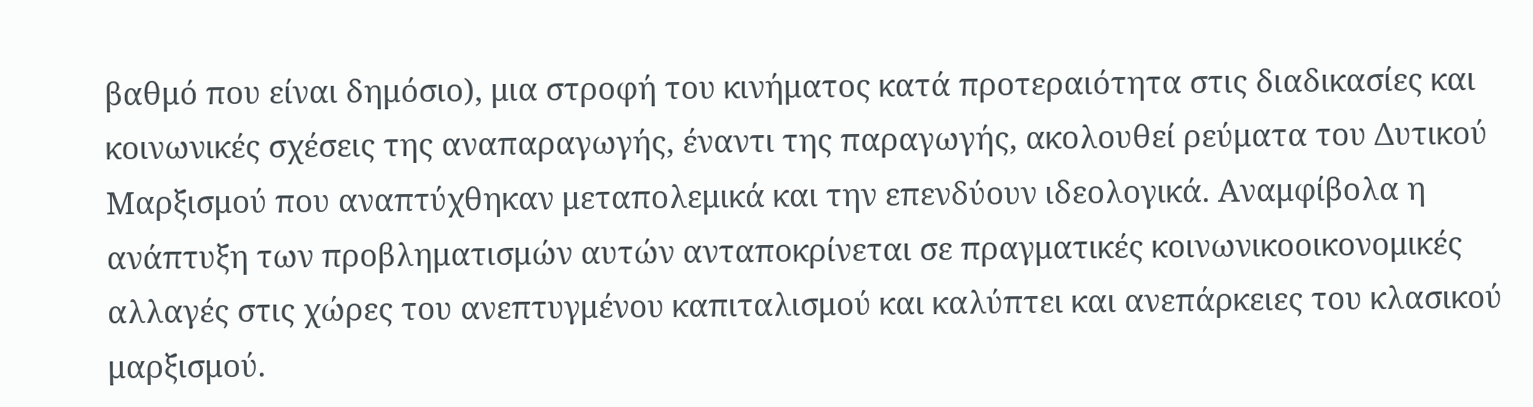βαθμό που είναι δημόσιο), μια στροφή του κινήματος κατά προτεραιότητα στις διαδικασίες και κοινωνικές σχέσεις της αναπαραγωγής, έναντι της παραγωγής, ακολουθεί ρεύματα του Δυτικού Μαρξισμού που αναπτύχθηκαν μεταπολεμικά και την επενδύουν ιδεολογικά. Αναμφίβολα η ανάπτυξη των προβληματισμών αυτών ανταποκρίνεται σε πραγματικές κοινωνικοοικονομικές αλλαγές στις χώρες του ανεπτυγμένου καπιταλισμού και καλύπτει και ανεπάρκειες του κλασικού μαρξισμού.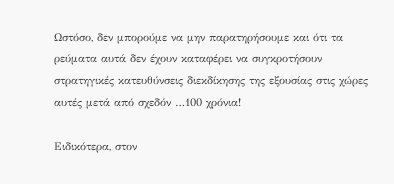Ωστόσο, δεν μπορούμε να μην παρατηρήσουμε και ότι τα ρεύματα αυτά δεν έχουν καταφέρει να συγκροτήσουν στρατηγικές κατευθύνσεις διεκδίκησης της εξουσίας στις χώρες αυτές μετά από σχεδόν …100 χρόνια!

Ειδικότερα, στον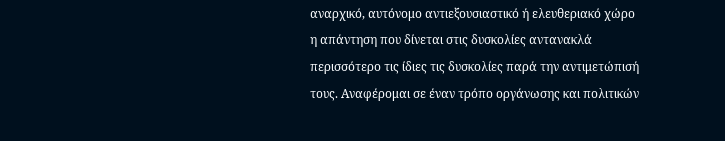αναρχικό, αυτόνομο αντιεξουσιαστικό ή ελευθεριακό χώρο η απάντηση που δίνεται στις δυσκολίες αντανακλά περισσότερο τις ίδιες τις δυσκολίες παρά την αντιμετώπισή τους. Αναφέρομαι σε έναν τρόπο οργάνωσης και πολιτικών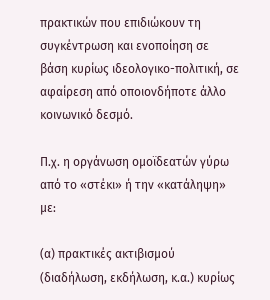πρακτικών που επιδιώκουν τη συγκέντρωση και ενοποίηση σε βάση κυρίως ιδεολογικο-πολιτική, σε αφαίρεση από οποιονδήποτε άλλο κοινωνικό δεσμό.

Π.χ. η οργάνωση ομοϊδεατών γύρω από το «στέκι» ή την «κατάληψη» με:

(α) πρακτικές ακτιβισμού (διαδήλωση, εκδήλωση, κ.α.) κυρίως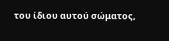του ίδιου αυτού σώματος,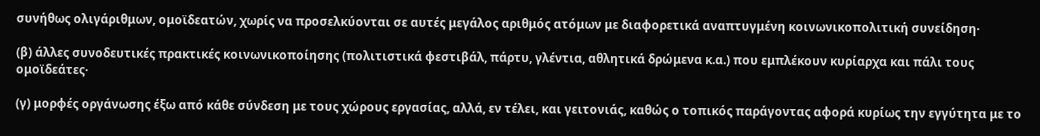συνήθως ολιγάριθμων, ομοϊδεατών, χωρίς να προσελκύονται σε αυτές μεγάλος αριθμός ατόμων με διαφορετικά αναπτυγμένη κοινωνικοπολιτική συνείδηση·

(β) άλλες συνοδευτικές πρακτικές κοινωνικοποίησης (πολιτιστικά φεστιβάλ, πάρτυ, γλέντια, αθλητικά δρώμενα κ.α.) που εμπλέκουν κυρίαρχα και πάλι τους ομοϊδεάτες·

(γ) μορφές οργάνωσης έξω από κάθε σύνδεση με τους χώρους εργασίας, αλλά, εν τέλει, και γειτονιάς, καθώς ο τοπικός παράγοντας αφορά κυρίως την εγγύτητα με το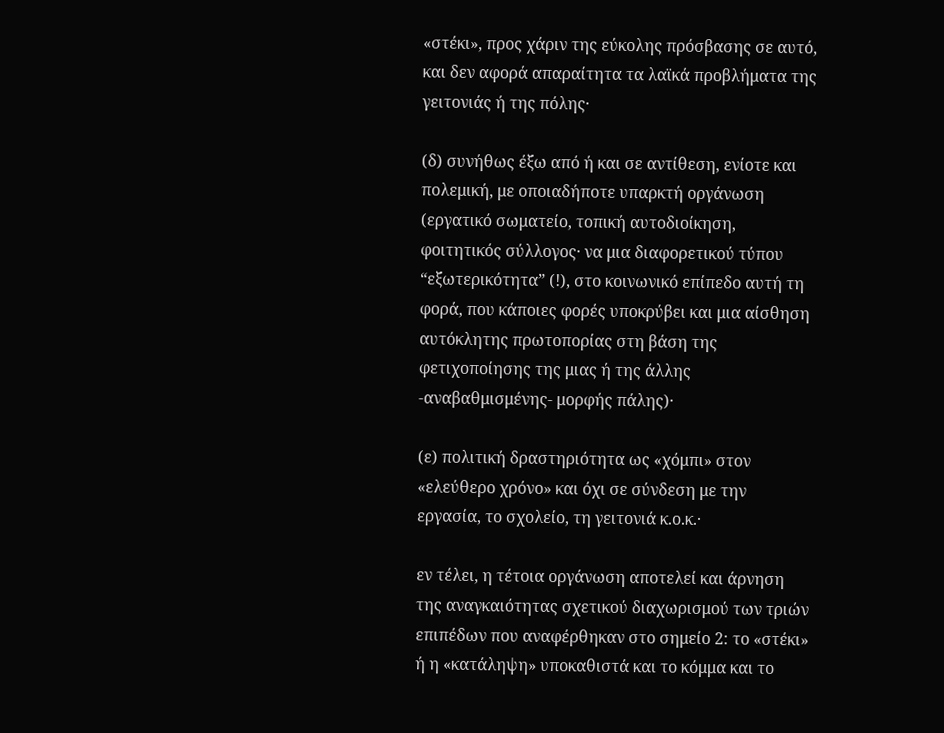«στέκι», προς χάριν της εύκολης πρόσβασης σε αυτό, και δεν αφορά απαραίτητα τα λαϊκά προβλήματα της γειτονιάς ή της πόλης·

(δ) συνήθως έξω από ή και σε αντίθεση, ενίοτε και πολεμική, με οποιαδήποτε υπαρκτή οργάνωση (εργατικό σωματείο, τοπική αυτοδιοίκηση, φοιτητικός σύλλογος· να μια διαφορετικού τύπου “εξωτερικότητα” (!), στο κοινωνικό επίπεδο αυτή τη φορά, που κάποιες φορές υποκρύβει και μια αίσθηση αυτόκλητης πρωτοπορίας στη βάση της φετιχοποίησης της μιας ή της άλλης -αναβαθμισμένης- μορφής πάλης)·

(ε) πολιτική δραστηριότητα ως «χόμπι» στον «ελεύθερο χρόνο» και όχι σε σύνδεση με την εργασία, το σχολείο, τη γειτονιά κ.ο.κ.·

εν τέλει, η τέτοια οργάνωση αποτελεί και άρνηση της αναγκαιότητας σχετικού διαχωρισμού των τριών επιπέδων που αναφέρθηκαν στο σημείο 2: το «στέκι» ή η «κατάληψη» υποκαθιστά και το κόμμα και το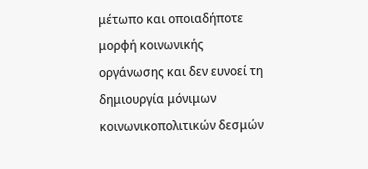μέτωπο και οποιαδήποτε μορφή κοινωνικής οργάνωσης και δεν ευνοεί τη δημιουργία μόνιμων κοινωνικοπολιτικών δεσμών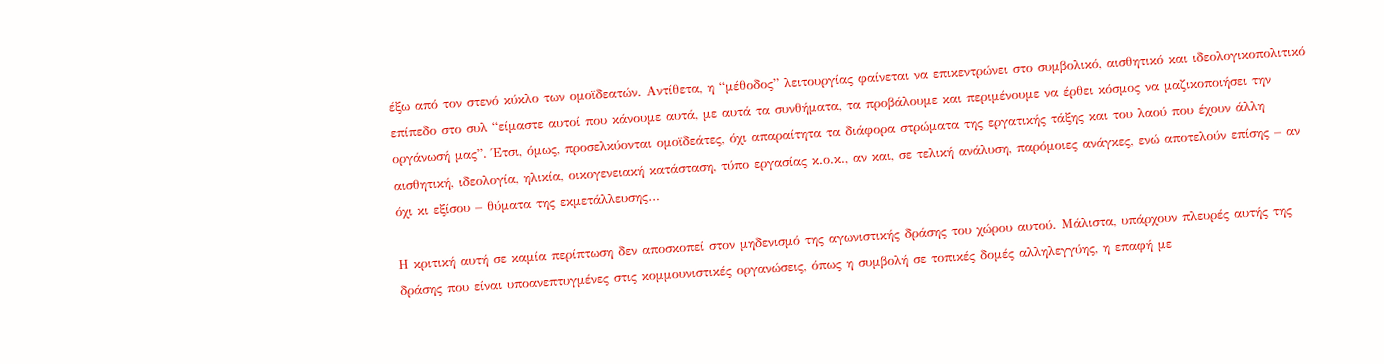έξω από τον στενό κύκλο των ομοϊδεατών. Αντίθετα, η “μέθοδος” λειτουργίας φαίνεται να επικεντρώνει στο συμβολικό, αισθητικό και ιδεολογικοπολιτικό επίπεδο στο συλ “είμαστε αυτοί που κάνουμε αυτά, με αυτά τα συνθήματα, τα προβάλουμε και περιμένουμε να έρθει κόσμος να μαζικοποιήσει την οργάνωσή μας”. Έτσι, όμως, προσελκύονται ομοϊδεάτες, όχι απαραίτητα τα διάφορα στρώματα της εργατικής τάξης και του λαού που έχουν άλλη αισθητική, ιδεολογία, ηλικία, οικογενειακή κατάσταση, τύπο εργασίας κ.ο.κ., αν και, σε τελική ανάλυση, παρόμοιες ανάγκες, ενώ αποτελούν επίσης – αν όχι κι εξίσου – θύματα της εκμετάλλευσης…

Η κριτική αυτή σε καμία περίπτωση δεν αποσκοπεί στον μηδενισμό της αγωνιστικής δράσης του χώρου αυτού. Μάλιστα, υπάρχουν πλευρές αυτής της δράσης που είναι υποανεπτυγμένες στις κομμουνιστικές οργανώσεις, όπως η συμβολή σε τοπικές δομές αλληλεγγύης, η επαφή με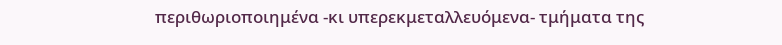περιθωριοποιημένα -κι υπερεκμεταλλευόμενα- τμήματα της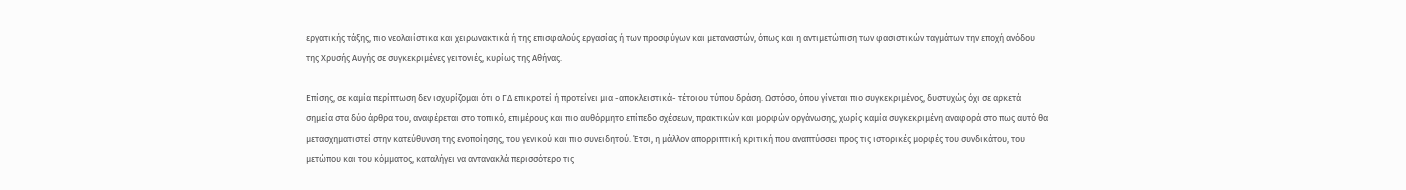εργατικής τάξης, πιο νεολαιίστικα και χειρωνακτικά ή της επισφαλούς εργασίας ή των προσφύγων και μεταναστών, όπως και η αντιμετώπιση των φασιστικών ταγμάτων την εποχή ανόδου της Χρυσής Αυγής σε συγκεκριμένες γειτονιές, κυρίως της Αθήνας.

Επίσης, σε καμία περίπτωση δεν ισχυρίζομαι ότι ο ΓΔ επικροτεί ή προτείνει μια -αποκλειστικά- τέτοιου τύπου δράση. Ωστόσο, όπου γίνεται πιο συγκεκριμένος, δυστυχώς όχι σε αρκετά σημεία στα δύο άρθρα του, αναφέρεται στο τοπικό, επιμέρους και πιο αυθόρμητο επίπεδο σχέσεων, πρακτικών και μορφών οργάνωσης, χωρίς καμία συγκεκριμένη αναφορά στο πως αυτό θα μετασχηματιστεί στην κατεύθυνση της ενοποίησης, του γενικού και πιο συνειδητού. Έτσι, η μάλλον απορριπτική κριτική που αναπτύσσει προς τις ιστορικές μορφές του συνδικάτου, του μετώπου και του κόμματος, καταλήγει να αντανακλά περισσότερο τις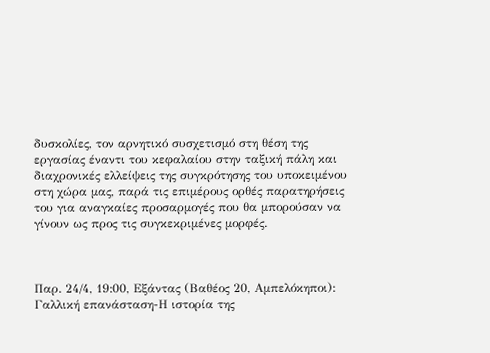δυσκολίες, τον αρνητικό συσχετισμό στη θέση της εργασίας έναντι του κεφαλαίου στην ταξική πάλη και διαχρονικές ελλείψεις της συγκρότησης του υποκειμένου στη χώρα μας, παρά τις επιμέρους ορθές παρατηρήσεις του για αναγκαίες προσαρμογές που θα μπορούσαν να γίνουν ως προς τις συγκεκριμένες μορφές.



Παρ. 24/4, 19:00, Εξάντας (Βαθέος 20, Αμπελόκηποι): Γαλλική επανάσταση-Η ιστορία της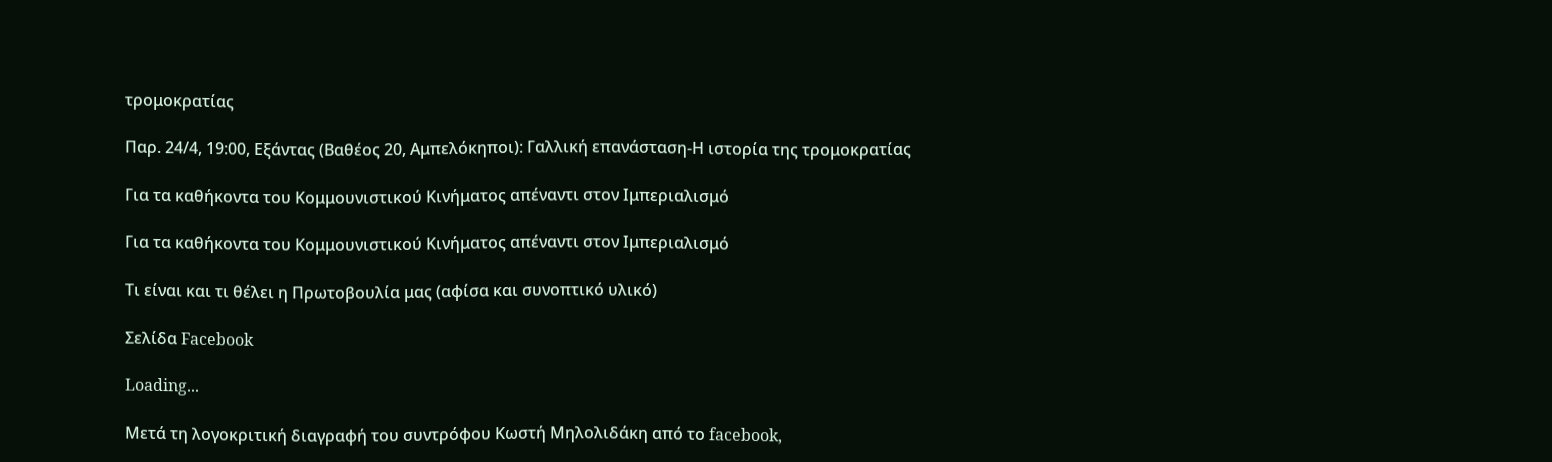τρομοκρατίας

Παρ. 24/4, 19:00, Εξάντας (Βαθέος 20, Αμπελόκηποι): Γαλλική επανάσταση-Η ιστορία της τρομοκρατίας

Για τα καθήκοντα του Κομμουνιστικού Κινήματος απέναντι στον Ιμπεριαλισμό

Για τα καθήκοντα του Κομμουνιστικού Κινήματος απέναντι στον Ιμπεριαλισμό

Τι είναι και τι θέλει η Πρωτοβουλία μας (αφίσα και συνοπτικό υλικό)

Σελίδα Facebook

Loading...

Μετά τη λογοκριτική διαγραφή του συντρόφου Κωστή Μηλολιδάκη από το facebook,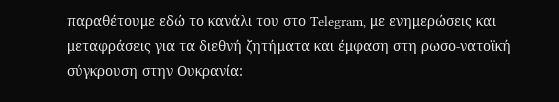παραθέτουμε εδώ το κανάλι του στο Telegram, με ενημερώσεις και μεταφράσεις για τα διεθνή ζητήματα και έμφαση στη ρωσο-νατοϊκή σύγκρουση στην Ουκρανία: